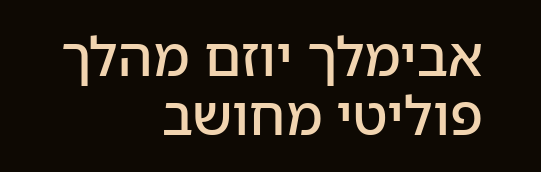אבימלך יוזם מהלך פוליטי מחושב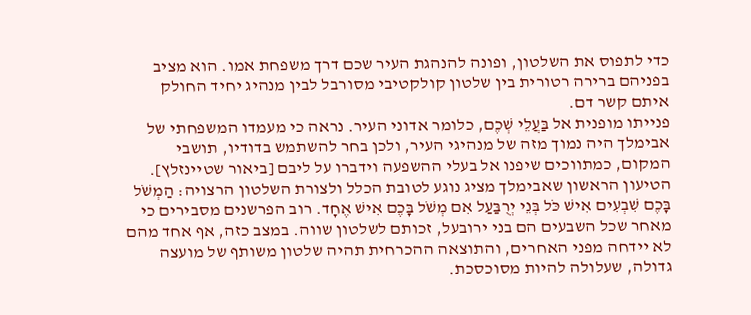כדי לתפוס את השלטון, ופונה להנהגת העיר שכם דרך משפחת אמו. הוא מציב בפניהם ברירה רטורית בין שלטון קולקטיבי מסורבל לבין מנהיג יחיד החולק איתם קשר דם.
פנייתו מופנית אל בַּעֲלֵי שְׁכֶם, כלומר אדוני העיר. נראה כי מעמדו המשפחתי של אבימלך היה נמוך מזה של מנהיגי העיר, ולכן בחר להשתמש בדודיו, תושבי המקום, כמתווכים שיפנו אל בעלי ההשפעה וידברו על ליבם [ביאור שטיינזלץ].
הטיעון הראשון שאבימלך מציג נוגע לטובת הכלל ולצורת השלטון הרצויה: הַמְשֹׁל בָּכֶם שִׁבְעִים אִישׁ כֹּל בְּנֵי יְרֻבַּעַל אִם מְשֹׁל בָּכֶם אִישׁ אֶחָד. רוב הפרשנים מסבירים כי מאחר שכל השבעים הם בני ירובעל, זכותם לשלטון שווה. במצב כזה, אף אחד מהם לא יידחה מפני האחרים, והתוצאה ההכרחית תהיה שלטון משותף של מועצה גדולה, שעלולה להיות מסוכסכת.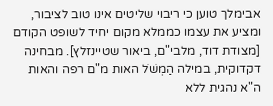אבימלך טוען כי ריבוי שליטים אינו טוב לציבור, ומציע את עצמו כממלא מקום יחיד לשופט הקודם [מצודת דוד, מלבי"ם, ביאור שטיינזלץ]. מבחינה דקדוקית, במילה הַמְשֹׁל האות מ"ם רפה והאות ה"א נהגית ללא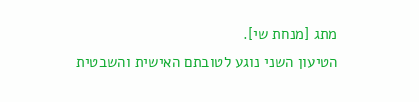מתג [מנחת שי].
הטיעון השני נוגע לטובתם האישית והשבטית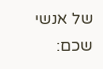של אנשי שכם: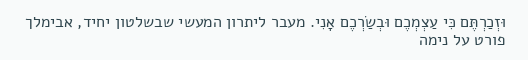וּזְכַרְתֶּם כִּי עַצְמְכֶם וּבְשַׂרְכֶם אָנִי. מעבר ליתרון המעשי שבשלטון יחיד, אבימלך פורט על נימה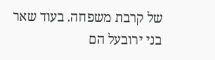של קרבת משפחה. בעוד שאר בני ירובעל הם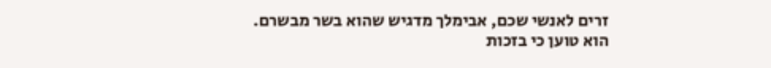זרים לאנשי שכם, אבימלך מדגיש שהוא בשר מבשרם. הוא טוען כי בזכות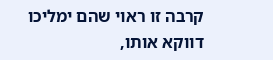קרבה זו ראוי שהם ימליכו דווקא אותו,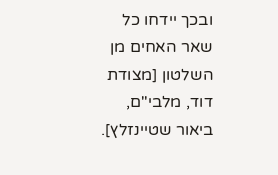ובכך יידחו כל שאר האחים מן השלטון [מצודת דוד, מלבי"ם, ביאור שטיינזלץ].